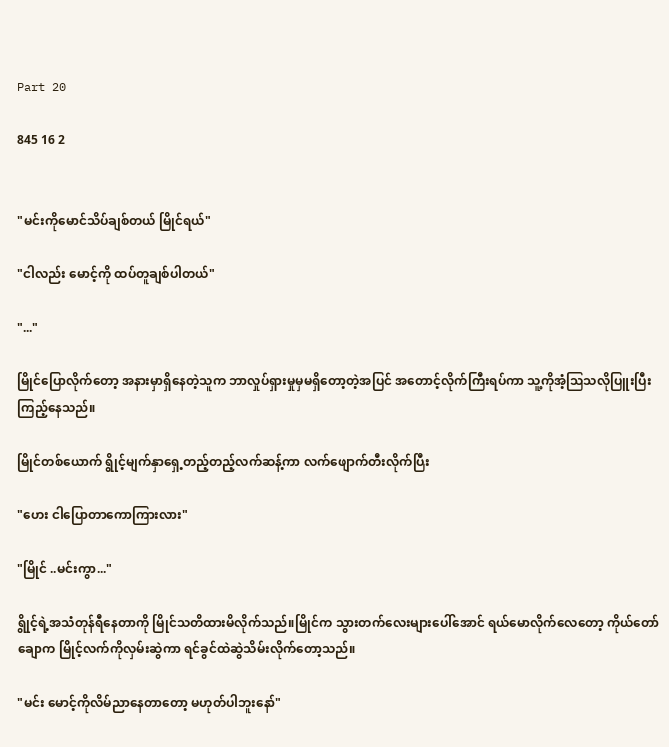Part 20

845 16 2


"မင်းကိုမောင်သိပ်ချစ်တယ် မြိုင်ရယ်"

"ငါလည်း မောင့်ကို ထပ်တူချစ်ပါတယ်"

"..."

မြိုင်ပြောလိုက်တော့ အနားမှာရှိနေတဲ့သူက ဘာလှုပ်ရှားမှုမှမရှိတော့တဲ့အပြင် အတောင့်လိုက်ကြီးရပ်ကာ သူ့ကိုအံ့ဩသလိုပြူးပြီးကြည့်နေသည်။

မြိုင်တစ်ယောက် ရွိုင့်မျက်နှာရှေ့တည့်တည့်လက်ဆန့်ကာ လက်ဖျောက်တီးလိုက်ပြီး

"ဟေး ငါပြောတာကောကြားလား"

"မြိုင် ..မင်းကွာ..."

ရွိုင့်ရဲ့အသံတုန်ရီနေတာကို မြိုင်သတိထားမိလိုက်သည်။မြိုင်က သွားတက်လေးများပေါ်အောင် ရယ်မောလိုက်လေတော့ ကိုယ်တော်ချောက မြိုင့်လက်ကိုလှမ်းဆွဲကာ ရင်ခွင်ထဲဆွဲသိမ်းလိုက်တော့သည်။

"မင်း မောင့်ကိုလိမ်ညာနေတာတော့ မဟုတ်ပါဘူးနော်"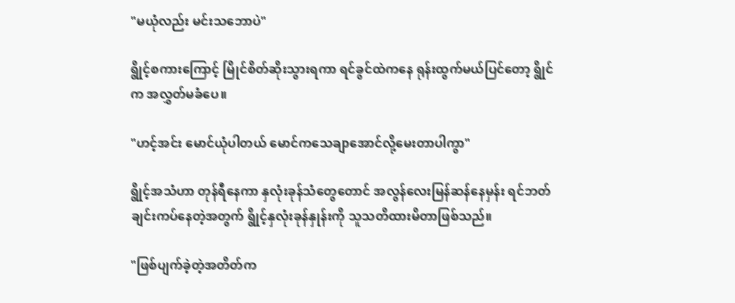"မယုံလည်း မင်းသဘောပဲ"

ရွိုင့်စကားကြောင့် မြိုင်စိတ်ဆိုးသွားရကာ ရင်ခွင်ထဲကနေ ရုန်းထွက်မယ်ပြင်တော့ ရွိုင်က အလွှတ်မခံပေ။

"ဟင့်အင်း မောင်ယုံပါတယ် မောင်ကသေချာအောင်လို့မေးတာပါကွာ"

ရွိုင့်အသံဟာ တုန်ရီနေကာ နှလုံးခုန်သံတွေတောင် အလွန်လေးမြန်ဆန်နေမှန်း ရင်ဘတ်ချင်းကပ်နေတဲ့အတွက် ရွိုင့်နှလုံးခုန်နှုန်းကို သူသတိထားမိတာဖြစ်သည်။

"ဖြစ်ပျက်ခဲ့တဲ့အတိတ်က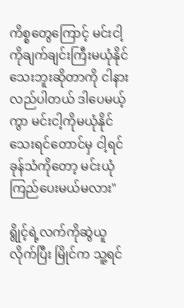ကိစ္စတွေကြောင့် မင်းငါ့ကိုချက်ချင်းကြီးမယုံနိုင်သေးဘူးဆိုတာကို ငါနားလည်ပါတယ် ဒါပေမယ့်ကွာ မင်းငါ့ကိုမယုံနိုင်သေးရင်တောင်မှ ငါ့ရင်ခုန်သံကိုတော့ မင်းယုံကြည်ပေးမယ်မလား"

ရွိုင့်ရဲ့လက်ကိုဆွဲယူလိုက်ပြီး မြိုင်က သူ့ရင်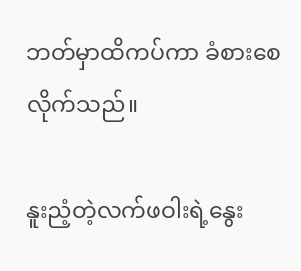ဘတ်မှာထိကပ်ကာ ခံစားစေလိုက်သည်။

နူးညံ့တဲ့လက်ဖဝါးရဲ့နွေး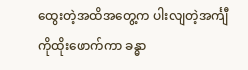ထွေးတဲ့အထိအတွေ့က ပါးလျတဲ့အင်္ကျီကိုထိုးဖောက်ကာ ခန္ဓာ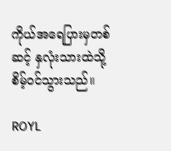ကိုယ်အရေပြားမှတစ်ဆင့် နှလုံးသားထဲသို့ စိမ့်ဝင်သွားသည်။

ROYL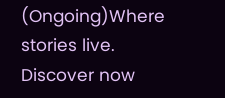(Ongoing)Where stories live. Discover now